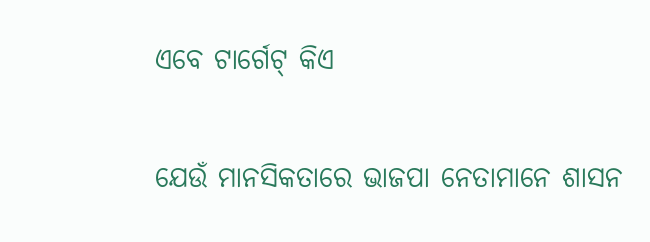ଏବେ ଟାର୍ଗେଟ୍‌ କିଏ

ଯେଉଁ ମାନସିକତାରେ ଭାଜପା ନେତାମାନେ ଶାସନ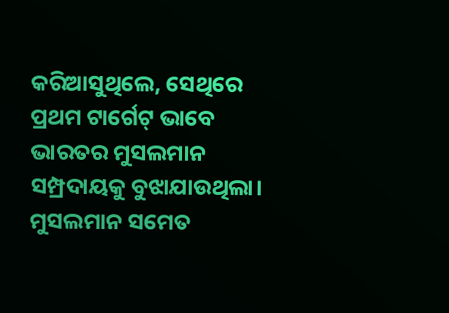କରିଆସୁଥିଲେ, ସେଥିରେ ପ୍ରଥମ ଟାର୍ଗେଟ୍‌ ଭାବେ ଭାରତର ମୁସଲମାନ ସମ୍ପ୍ରଦାୟକୁ ବୁଝାଯାଉଥିଲା। ମୁସଲମାନ ସମେତ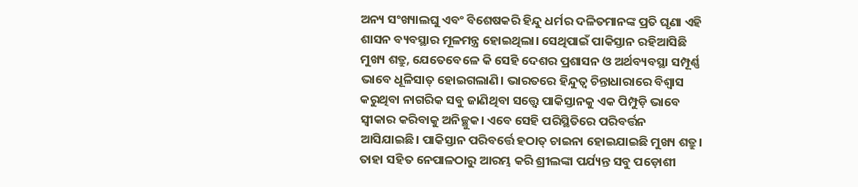ଅନ୍ୟ ସଂଖ୍ୟାଲଘୁ ଏବଂ ବିଶେଷକରି ହିନ୍ଦୁ ଧର୍ମର ଦଳିତମାନଙ୍କ ପ୍ରତି ଘୃଣା ଏହି ଶାସନ ବ୍ୟବସ୍ଥାର ମୂଳମନ୍ତ୍ର ହୋଇଥିଲା। ସେଥିପାଇଁ ପାକିସ୍ତାନ ରହିଆସିଛି ମୁଖ୍ୟ ଶତ୍ରୁ, ଯେତେବେଳେ କି ସେହି ଦେଶର ପ୍ରଶାସନ ଓ ଅର୍ଥବ୍ୟବସ୍ଥା ସମ୍ପୂର୍ଣ୍ଣ ଭାବେ ଧୂଳିସାତ୍‌ ହୋଇଗଲାଣି। ଭାରତରେ ହିନ୍ଦୁତ୍ୱ ଚିନ୍ତାଧାରାରେ ବିଶ୍ୱାସ କରୁଥିବା ନାଗରିକ ସବୁ ଜାଣିଥିବା ସତ୍ତ୍ୱେ ପାକିସ୍ତାନକୁ ଏକ ପିମ୍ପୁଡ଼ି ଭାବେ ସ୍ବୀକାର କରିବାକୁ ଅନିଚ୍ଛୁକ। ଏବେ ସେହି ପରିସ୍ଥିତିରେ ପରିବର୍ତ୍ତନ ଆସିଯାଇଛି। ପାକିସ୍ତାନ ପରିବର୍ତ୍ତେ ହଠାତ୍‌ ଚାଇନା ହୋଇଯାଇଛି ମୁଖ୍ୟ ଶତ୍ରୁ। ତାହା ସହିତ ନେପାଳଠାରୁ ଆରମ୍ଭ କରି ଶ୍ରୀଲଙ୍କା ପର୍ଯ୍ୟନ୍ତ ସବୁ ପଡ଼ୋଶୀ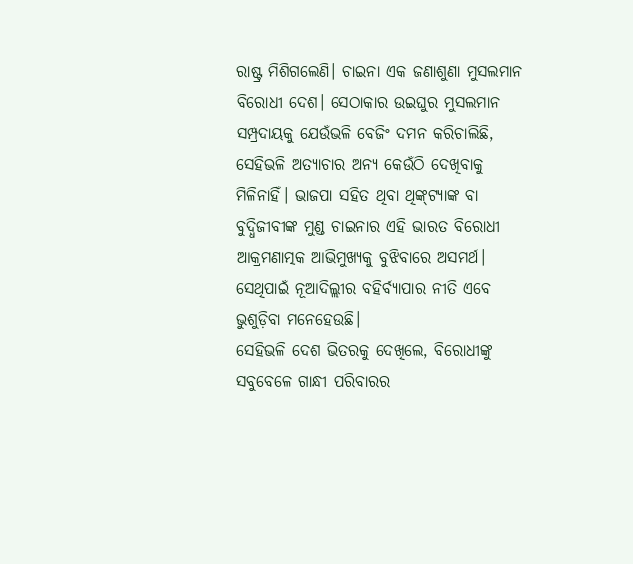ରାଷ୍ଟ୍ର ମିଶିଗଲେଣି। ଚାଇନା ଏକ ଜଣାଶୁଣା ମୁସଲମାନ ବିରୋଧୀ ଦେଶ। ସେଠାକାର ଉଇଘୁର ମୁସଲମାନ ସମ୍ପ୍ରଦାୟକୁ ଯେଉଁଭଳି ବେଜିଂ ଦମନ କରିଚାଲିଛି, ସେହିଭଳି ଅତ୍ୟାଚାର ଅନ୍ୟ କେଉଁଠି ଦେଖିବାକୁ ମିଳିନାହିଁ। ଭାଜପା ସହିତ ଥିବା ଥିଙ୍କ୍‌ଟ୍ୟାଙ୍କ ବା ବୁଦ୍ଧିଜୀବୀଙ୍କ ମୁଣ୍ଡ ଚାଇନାର ଏହି ଭାରତ ବିରୋଧୀ ଆକ୍ରମଣାତ୍ମକ ଆଭିମୁଖ୍ୟକୁ ବୁଝିବାରେ ଅସମର୍ଥ। ସେଥିପାଇଁ ନୂଆଦିଲ୍ଲୀର ବହିର୍ବ୍ୟାପାର ନୀତି ଏବେ ଭୁଶୁଡ଼ିବା ମନେହେଉଛି।
ସେହିଭଳି ଦେଶ ଭିତରକୁ ଦେଖିଲେ, ବିରୋଧୀଙ୍କୁ ସବୁବେଳେ ଗାନ୍ଧୀ ପରିବାରର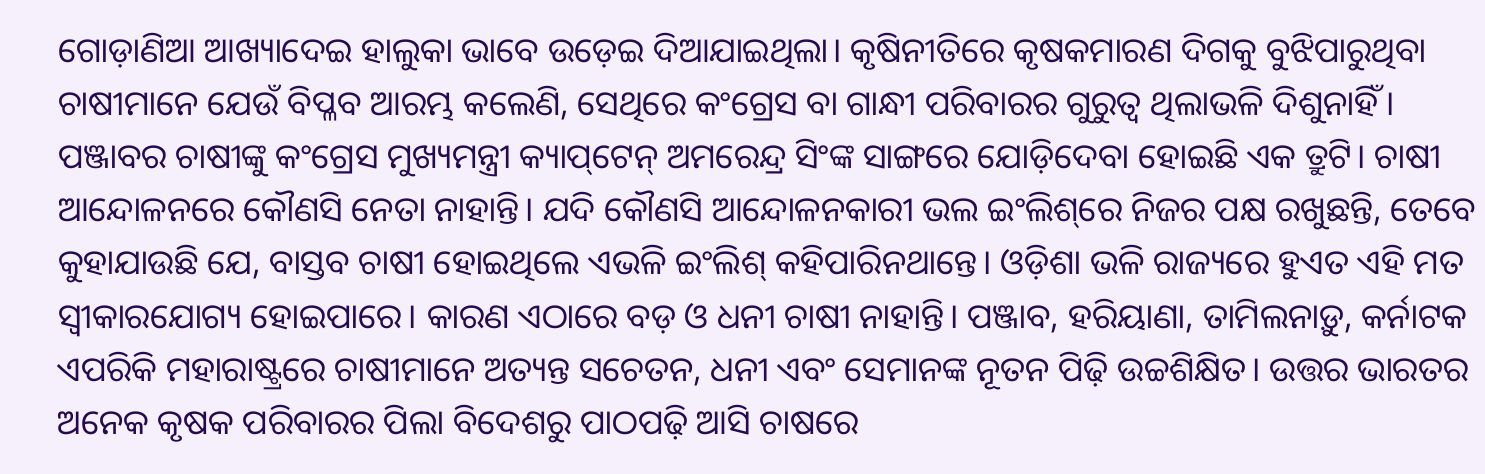ଗୋଡ଼ାଣିଆ ଆଖ୍ୟାଦେଇ ହାଲୁକା ଭାବେ ଉଡ଼େଇ ଦିଆଯାଇଥିଲା। କୃଷିନୀତିରେ କୃଷକମାରଣ ଦିଗକୁ ବୁଝିପାରୁଥିବା ଚାଷୀମାନେ ଯେଉଁ ବିପ୍ଳବ ଆରମ୍ଭ କଲେଣି, ସେଥିରେ କଂଗ୍ରେସ ବା ଗାନ୍ଧୀ ପରିବାରର ଗୁରୁତ୍ୱ ଥିଲାଭଳି ଦିଶୁନାହିଁ। ପଞ୍ଜାବର ଚାଷୀଙ୍କୁ କଂଗ୍ରେସ ମୁଖ୍ୟମନ୍ତ୍ରୀ କ୍ୟାପ୍‌ଟେନ୍‌ ଅମରେନ୍ଦ୍ର ସିଂଙ୍କ ସାଙ୍ଗରେ ଯୋଡ଼ିଦେବା ହୋଇଛି ଏକ ତ୍ରୁଟି। ଚାଷୀ ଆନ୍ଦୋଳନରେ କୌଣସି ନେତା ନାହାନ୍ତି। ଯଦି କୌଣସି ଆନ୍ଦୋଳନକାରୀ ଭଲ ଇଂଲିଶ୍‌ରେ ନିଜର ପକ୍ଷ ରଖୁଛନ୍ତି, ତେବେ କୁହାଯାଉଛି ଯେ, ବାସ୍ତବ ଚାଷୀ ହୋଇଥିଲେ ଏଭଳି ଇଂଲିଶ୍‌ କହିପାରିନଥାନ୍ତେ। ଓଡ଼ିଶା ଭଳି ରାଜ୍ୟରେ ହୁଏତ ଏହି ମତ ସ୍ବୀକାରଯୋଗ୍ୟ ହୋଇପାରେ। କାରଣ ଏଠାରେ ବଡ଼ ଓ ଧନୀ ଚାଷୀ ନାହାନ୍ତି। ପଞ୍ଜାବ, ହରିୟାଣା, ତାମିଲନାଡ଼ୁ, କର୍ନାଟକ ଏପରିକି ମହାରାଷ୍ଟ୍ରରେ ଚାଷୀମାନେ ଅତ୍ୟନ୍ତ ସଚେତନ, ଧନୀ ଏବଂ ସେମାନଙ୍କ ନୂତନ ପିଢ଼ି ଉଚ୍ଚଶିକ୍ଷିତ। ଉତ୍ତର ଭାରତର ଅନେକ କୃଷକ ପରିବାରର ପିଲା ବିଦେଶରୁ ପାଠପଢ଼ି ଆସି ଚାଷରେ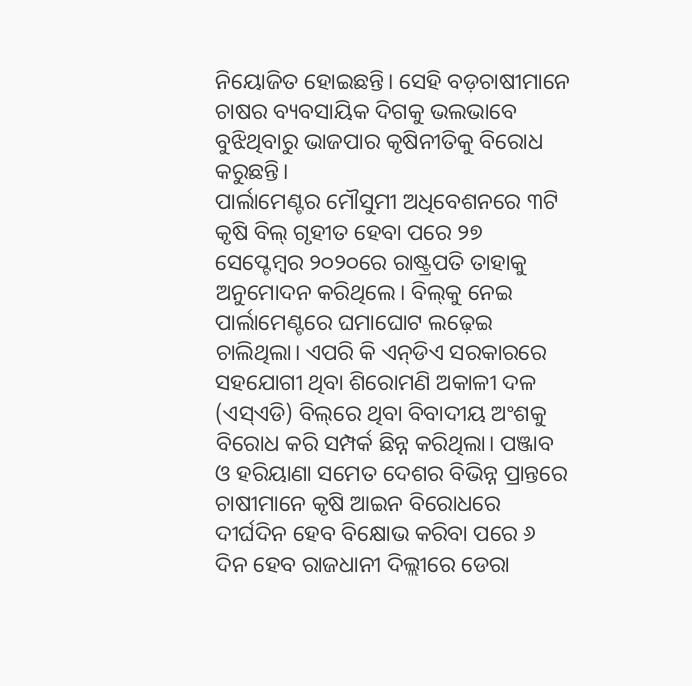ନିୟୋଜିତ ହୋଇଛନ୍ତି। ସେହି ବଡ଼ଚାଷୀମାନେ ଚାଷର ବ୍ୟବସାୟିକ ଦିଗକୁ ଭଲଭାବେ ବୁଝିଥିବାରୁ ଭାଜପାର କୃଷିନୀତିକୁ ବିରୋଧ କରୁଛନ୍ତି।
ପାର୍ଲାମେଣ୍ଟର ମୌସୁମୀ ଅଧିବେଶନରେ ୩ଟି କୃଷି ବିଲ୍‌ ଗୃହୀତ ହେବା ପରେ ୨୭ ସେପ୍ଟେମ୍ବର ୨୦୨୦ରେ ରାଷ୍ଟ୍ରପତି ତାହାକୁ ଅନୁମୋଦନ କରିଥିଲେ। ବିଲ୍‌କୁ ନେଇ ପାର୍ଲାମେଣ୍ଟରେ ଘମାଘୋଟ ଲଢ଼େଇ ଚାଲିଥିଲା। ଏପରି କି ଏନ୍‌ଡିଏ ସରକାରରେ ସହଯୋଗୀ ଥିବା ଶିରୋମଣି ଅକାଳୀ ଦଳ (ଏସ୍‌ଏଡି) ବିଲ୍‌ରେ ଥିବା ବିବାଦୀୟ ଅଂଶକୁ ବିରୋଧ କରି ସମ୍ପର୍କ ଛିନ୍ନ କରିଥିଲା। ପଞ୍ଜାବ ଓ ହରିୟାଣା ସମେତ ଦେଶର ବିଭିନ୍ନ ପ୍ରାନ୍ତରେ ଚାଷୀମାନେ କୃଷି ଆଇନ ବିରୋଧରେ ଦୀର୍ଘଦିନ ହେବ ବିକ୍ଷୋଭ କରିବା ପରେ ୬ ଦିନ ହେବ ରାଜଧାନୀ ଦିଲ୍ଲୀରେ ଡେରା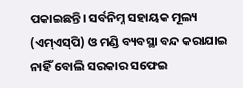ପକାଇଛନ୍ତି। ସର୍ବନିମ୍ନ ସହାୟକ ମୂଲ୍ୟ (ଏମ୍‌ଏସ୍‌ପି) ଓ ମଣ୍ଡି ବ୍ୟବସ୍ଥା ବନ୍ଦ କରାଯାଇ ନାହିଁ ବୋଲି ସରକାର ସଫେଇ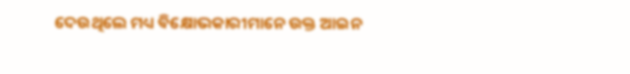ଦେଉଥିଲେ ମଧ୍ୟ ବିକ୍ଷୋଭକାରୀମାନେ ଉକ୍ତ ଆଇନ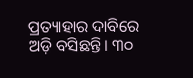ପ୍ରତ୍ୟାହାର ଦାବିରେ ଅଡ଼ି ବସିଛନ୍ତି। ୩୦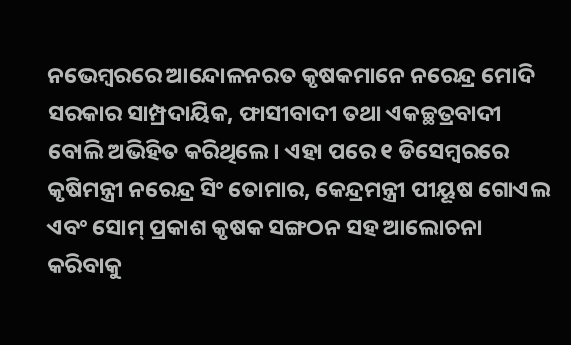ନଭେମ୍ବରରେ ଆନ୍ଦୋଳନରତ କୃଷକମାନେ ନରେନ୍ଦ୍ର ମୋଦି ସରକାର ସାମ୍ପ୍ରଦାୟିକ, ଫାସୀବାଦୀ ତଥା ଏକଚ୍ଛତ୍ରବାଦୀ ବୋଲି ଅଭିହିତ କରିଥିଲେ। ଏହା ପରେ ୧ ଡିସେମ୍ବରରେ କୃଷିମନ୍ତ୍ରୀ ନରେନ୍ଦ୍ର ସିଂ ତୋମାର, କେନ୍ଦ୍ରମନ୍ତ୍ରୀ ପୀୟୂଷ ଗୋଏଲ ଏବଂ ସୋମ୍‌ ପ୍ରକାଶ କୃଷକ ସଙ୍ଗଠନ ସହ ଆଲୋଚନା କରିବାକୁ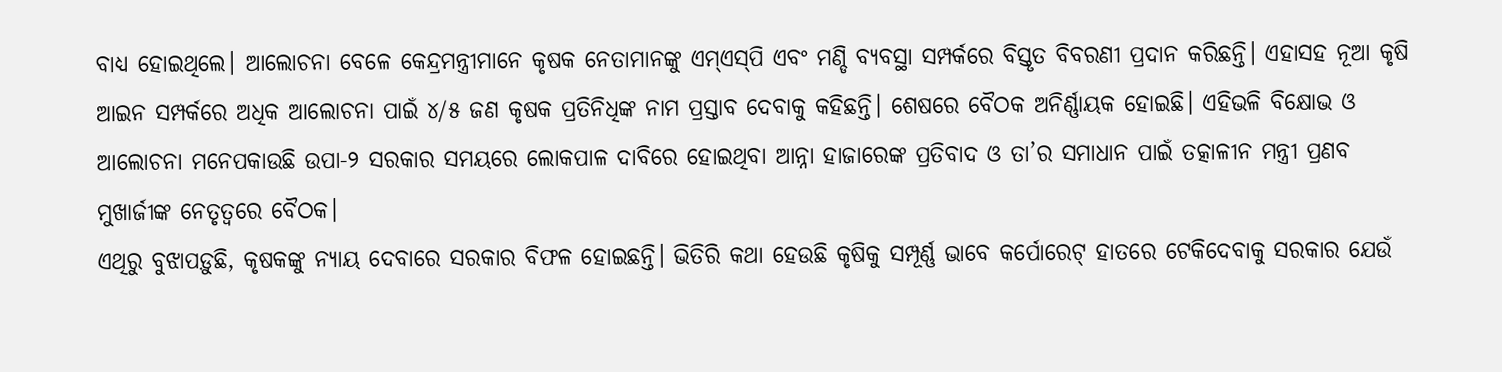ବାଧ୍ୟ ହୋଇଥିଲେ। ଆଲୋଚନା ବେଳେ କେନ୍ଦ୍ରମନ୍ତ୍ରୀମାନେ କୃଷକ ନେତାମାନଙ୍କୁ ଏମ୍‌ଏସ୍‌ପି ଏବଂ ମଣ୍ଡି ବ୍ୟବସ୍ଥା ସମ୍ପର୍କରେ ବିସ୍ତୃତ ବିବରଣୀ ପ୍ରଦାନ କରିଛନ୍ତି। ଏହାସହ ନୂଆ କୃଷି ଆଇନ ସମ୍ପର୍କରେ ଅଧିକ ଆଲୋଚନା ପାଇଁ ୪/୫ ଜଣ କୃଷକ ପ୍ରତିନିଧିଙ୍କ ନାମ ପ୍ରସ୍ତାବ ଦେବାକୁ କହିଛନ୍ତି। ଶେଷରେ ବୈଠକ ଅନିର୍ଣ୍ଣାୟକ ହୋଇଛି। ଏହିଭଳି ବିକ୍ଷୋଭ ଓ ଆଲୋଚନା ମନେପକାଉଛି ଉପା-୨ ସରକାର ସମୟରେ ଲୋକପାଳ ଦାବିରେ ହୋଇଥିବା ଆନ୍ନା ହାଜାରେଙ୍କ ପ୍ରତିବାଦ ଓ ତା’ର ସମାଧାନ ପାଇଁ ତତ୍କାଳୀନ ମନ୍ତ୍ରୀ ପ୍ରଣବ ମୁଖାର୍ଜୀଙ୍କ ନେତୃତ୍ୱରେ ବୈଠକ।
ଏଥିରୁ ବୁଝାପଡ଼ୁଛି, କୃଷକଙ୍କୁ ନ୍ୟାୟ ଦେବାରେ ସରକାର ବିଫଳ ହୋଇଛନ୍ତି। ଭିତିରି କଥା ହେଉଛି କୃଷିକୁ ସମ୍ପୂର୍ଣ୍ଣ ଭାବେ କର୍ପୋରେଟ୍‌ ହାତରେ ଟେକିଦେବାକୁ ସରକାର ଯେଉଁ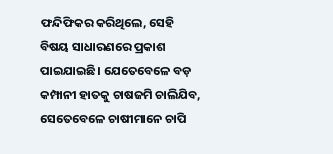ଫନ୍ଦିଫିକର କରିଥିଲେ, ସେହି ବିଷୟ ସାଧାରଣରେ ପ୍ରକାଶ ପାଇଯାଇଛି। ଯେତେବେଳେ ବଡ଼ କମ୍ପାନୀ ହାତକୁ ଚାଷଜମି ଚାଲିଯିବ, ସେତେବେଳେ ଚାଷୀମାନେ ଚାପି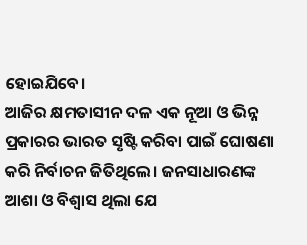ହୋଇଯିବେ।
ଆଜିର କ୍ଷମତାସୀନ ଦଳ ଏକ ନୂଆ ଓ ଭିନ୍ନ ପ୍ରକାରର ଭାରତ ସୃଷ୍ଟି କରିବା ପାଇଁ ଘୋଷଣା କରି ନିର୍ବାଚନ ଜିତିଥିଲେ। ଜନସାଧାରଣଙ୍କ ଆଶା ଓ ବିଶ୍ୱାସ ଥିଲା ଯେ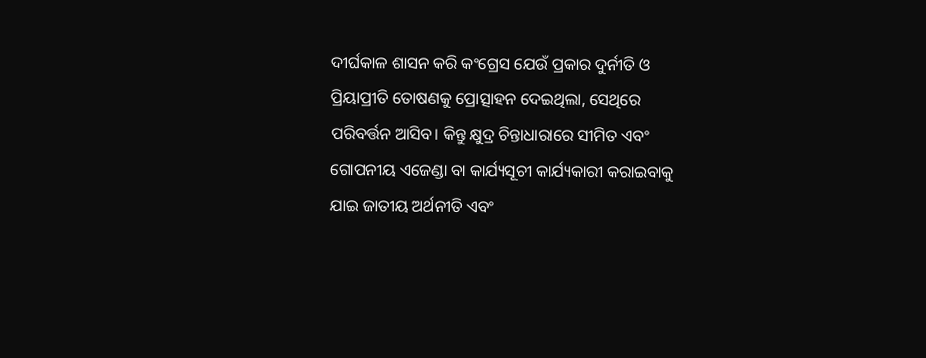ଦୀର୍ଘକାଳ ଶାସନ କରି କଂଗ୍ରେସ ଯେଉଁ ପ୍ରକାର ଦୁର୍ନୀତି ଓ ପ୍ରିୟାପ୍ରୀତି ତୋଷଣକୁ ପ୍ରୋତ୍ସାହନ ଦେଇଥିଲା, ସେଥିରେ ପରିବର୍ତ୍ତନ ଆସିବ। କିନ୍ତୁ କ୍ଷୁଦ୍ର ଚିନ୍ତାଧାରାରେ ସୀମିତ ଏବଂ ଗୋପନୀୟ ଏଜେଣ୍ଡା ବା କାର୍ଯ୍ୟସୂଚୀ କାର୍ଯ୍ୟକାରୀ କରାଇବାକୁ ଯାଇ ଜାତୀୟ ଅର୍ଥନୀତି ଏବଂ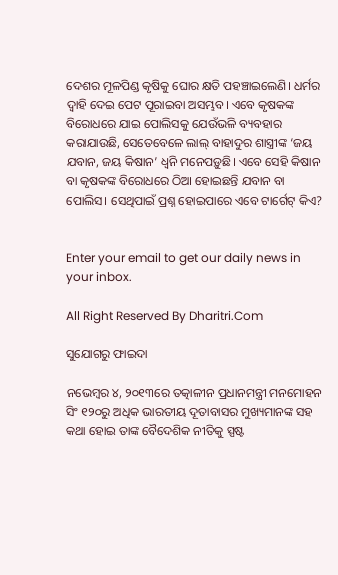ଦେଶର ମୂଳପିଣ୍ଡ କୃଷିକୁ ଘୋର କ୍ଷତି ପହଞ୍ଚାଇଲେଣି। ଧର୍ମର ଦ୍ୱାହି ଦେଇ ପେଟ ପୂରାଇବା ଅସମ୍ଭବ। ଏବେ କୃଷକଙ୍କ ବିରୋଧରେ ଯାଇ ପୋଲିସକୁ ଯେଉଁଭଳି ବ୍ୟବହାର କରାଯାଉଛି, ସେତେବେଳେ ଲାଲ୍‌ ବାହାଦୁର ଶାସ୍ତ୍ରୀଙ୍କ ‘ଜୟ ଯବାନ, ଜୟ କିଷାନ’ ଧ୍ୱନି ମନେପଡ଼ୁଛି। ଏବେ ସେହି କିଷାନ ବା କୃଷକଙ୍କ ବିରୋଧରେ ଠିଆ ହୋଇଛନ୍ତି ଯବାନ ବା ପୋଲିସ। ସେଥିପାଇଁ ପ୍ରଶ୍ନ ହୋଇପାରେ ଏବେ ଟାର୍ଗେଟ୍‌ କିଏ?


Enter your email to get our daily news in your inbox.

All Right Reserved By Dharitri.Com

ସୁଯୋଗରୁ ଫାଇଦା

ନଭେମ୍ୱର ୪, ୨୦୧୩ରେ ତତ୍କାଳୀନ ପ୍ରଧାନମନ୍ତ୍ରୀ ମନମୋହନ ସିଂ ୧୨୦ରୁ ଅଧିକ ଭାରତୀୟ ଦୂତାବାସର ମୁଖ୍ୟମାନଙ୍କ ସହ କଥା ହୋଇ ତାଙ୍କ ବୈଦେଶିକ ନୀତିକୁ ସ୍ପଷ୍ଟ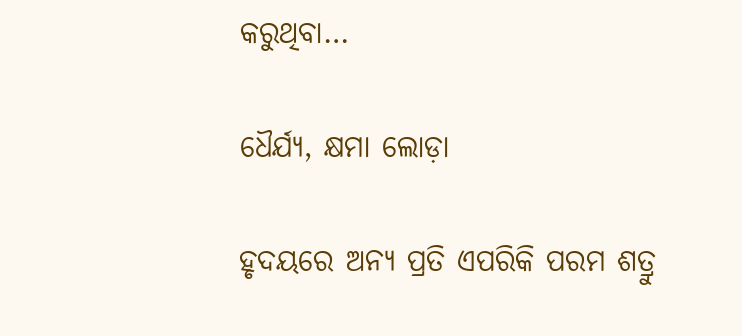କରୁଥିବା…

ଧୈର୍ଯ୍ୟ, କ୍ଷମା ଲୋଡ଼ା

ହୃଦୟରେ ଅନ୍ୟ ପ୍ରତି ଏପରିକି ପରମ ଶତ୍ରୁ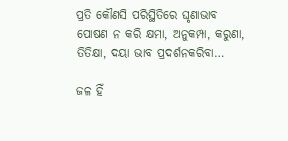ପ୍ରତି କୌଣସି ପରିସ୍ଥିତିରେ ଘୃଣାଭାବ ପୋଷଣ ନ କରି କ୍ଷମା, ଅନୁକମ୍ପା, କରୁଣା, ତିତିକ୍ଷା, ଦୟା ଭାବ ପ୍ରଦର୍ଶନକରିବା…

ଜଳ ହିଁ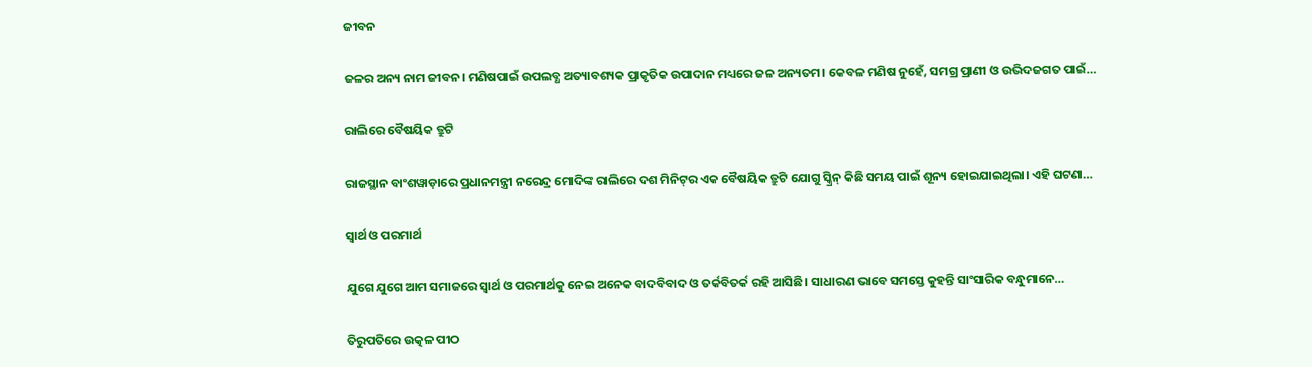ଜୀବନ

ଜଳର ଅନ୍ୟ ନାମ ଜୀବନ। ମଣିଷପାଇଁ ଉପଲବ୍ଧ ଅତ୍ୟାବଶ୍ୟକ ପ୍ରାକୃତିକ ଉପାଦାନ ମଧ୍ୟରେ ଜଳ ଅନ୍ୟତମ। କେବଳ ମଣିଷ ନୁହେଁ, ସମଗ୍ର ପ୍ରାଣୀ ଓ ଉଦ୍ଭିଦଜଗତ ପାଇଁ…

ରାଲିରେ ବୈଷୟିକ ତ୍ରୁଟି

ରାଜସ୍ଥାନ ବାଂଶୱାଡ଼ାରେ ପ୍ରଧାନମନ୍ତ୍ରୀ ନରେନ୍ଦ୍ର ମୋଦିଙ୍କ ରାଲିରେ ଦଶ ମିନିଟ୍‌ର ଏକ ବୈଷୟିକ ତ୍ରୁଟି ଯୋଗୁ ସ୍କ୍ରିନ୍‌ କିଛି ସମୟ ପାଇଁ ଶୂନ୍ୟ ହୋଇଯାଇଥିଲା। ଏହି ଘଟଣା…

ସ୍ବାର୍ଥ ଓ ପରମାର୍ଥ

ଯୁଗେ ଯୁଗେ ଆମ ସମାଜରେ ସ୍ବାର୍ଥ ଓ ପରମାର୍ଥକୁ ନେଇ ଅନେକ ବାଦବିବାଦ ଓ ତର୍କବିତର୍କ ରହି ଆସିଛି। ସାଧାରଣ ଭାବେ ସମସ୍ତେ କୁହନ୍ତି ସାଂସାରିକ ବନ୍ଧୁମାନେ…

ତିରୁପତିରେ ଉତ୍କଳ ପୀଠ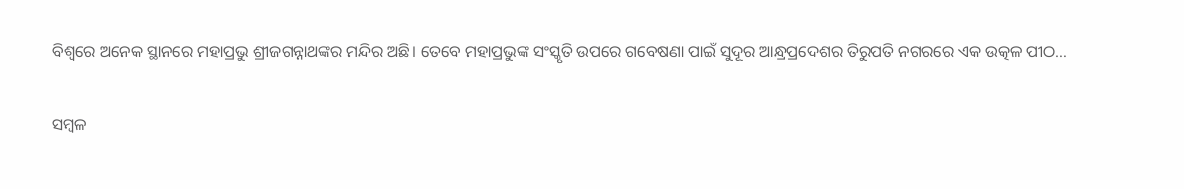ବିଶ୍ୱରେ ଅନେକ ସ୍ଥାନରେ ମହାପ୍ରଭୁ ଶ୍ରୀଜଗନ୍ନାଥଙ୍କର ମନ୍ଦିର ଅଛି। ତେବେ ମହାପ୍ରଭୁଙ୍କ ସଂସ୍କୃତି ଉପରେ ଗବେଷଣା ପାଇଁ ସୁଦୂର ଆନ୍ଧ୍ରପ୍ରଦେଶର ତିରୁପତି ନଗରରେ ଏକ ଉତ୍କଳ ପୀଠ…

ସମ୍ବଳ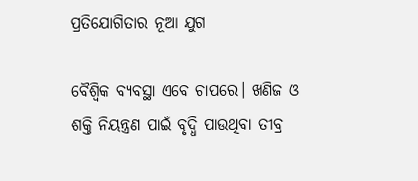ପ୍ରତିଯୋଗିତାର ନୂଆ ଯୁଗ

ବୈଶ୍ୱିକ ବ୍ୟବସ୍ଥା ଏବେ ଚାପରେ। ଖଣିଜ ଓ ଶକ୍ତି ନିୟନ୍ତ୍ରଣ ପାଇଁ ବୃଦ୍ଧି ପାଉଥିବା ତୀବ୍ର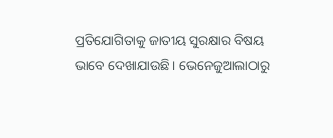ପ୍ରତିଯୋଗିତାକୁ ଜାତୀୟ ସୁରକ୍ଷାର ବିଷୟ ଭାବେ ଦେଖାଯାଉଛି। ଭେନେଜୁଆଲାଠାରୁ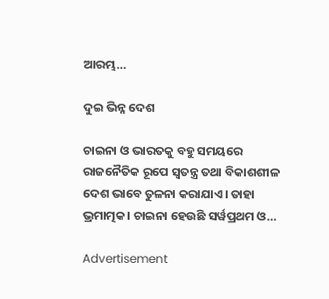ଆରମ୍ଭ…

ଦୁଇ ଭିନ୍ନ ଦେଶ

ଚାଇନା ଓ ଭାରତକୁ ବହୁ ସମୟରେ ରାଜନୈତିକ ରୂପେ ସ୍ୱତନ୍ତ୍ର ତଥା ବିକାଶଶୀଳ ଦେଶ ଭାବେ ତୁଳନା କରାଯାଏ। ତାହା ଭ୍ରମାତ୍ମକ। ଚାଇନା ହେଉଛି ସର୍ୱପ୍ରଥମ ଓ…

Advertisement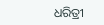ଧରିତ୍ରୀ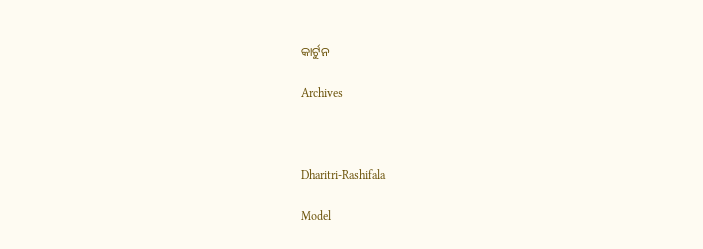କାର୍ଟୁନ

Archives



Dharitri-Rashifala

Model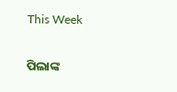This Week

ପିଲାଙ୍କ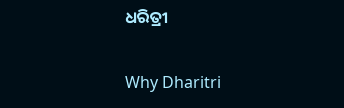ଧରିତ୍ରୀ

Why Dharitri